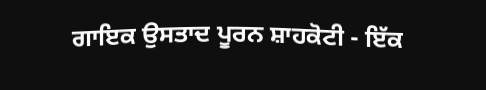ਗਾਇਕ ਉਸਤਾਦ ਪੂਰਨ ਸ਼ਾਹਕੋਟੀ - ਇੱਕ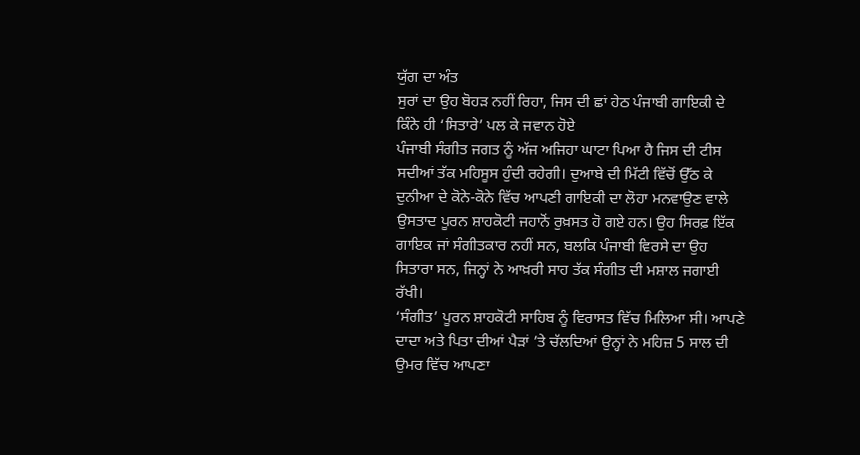ਯੁੱਗ ਦਾ ਅੰਤ
ਸੁਰਾਂ ਦਾ ਉਹ ਬੋਹੜ ਨਹੀਂ ਰਿਹਾ, ਜਿਸ ਦੀ ਛਾਂ ਹੇਠ ਪੰਜਾਬੀ ਗਾਇਕੀ ਦੇ ਕਿੰਨੇ ਹੀ ‘ਸਿਤਾਰੇ’ ਪਲ ਕੇ ਜਵਾਨ ਹੋਏ
ਪੰਜਾਬੀ ਸੰਗੀਤ ਜਗਤ ਨੂੰ ਅੱਜ ਅਜਿਹਾ ਘਾਟਾ ਪਿਆ ਹੈ ਜਿਸ ਦੀ ਟੀਸ ਸਦੀਆਂ ਤੱਕ ਮਹਿਸੂਸ ਹੁੰਦੀ ਰਹੇਗੀ। ਦੁਆਬੇ ਦੀ ਮਿੱਟੀ ਵਿੱਚੋਂ ਉੱਠ ਕੇ ਦੁਨੀਆ ਦੇ ਕੋਨੇ-ਕੋਨੇ ਵਿੱਚ ਆਪਣੀ ਗਾਇਕੀ ਦਾ ਲੋਹਾ ਮਨਵਾਉਣ ਵਾਲੇ ਉਸਤਾਦ ਪੂਰਨ ਸ਼ਾਹਕੋਟੀ ਜਹਾਨੋਂ ਰੁਖ਼ਸਤ ਹੋ ਗਏ ਹਨ। ਉਹ ਸਿਰਫ਼ ਇੱਕ ਗਾਇਕ ਜਾਂ ਸੰਗੀਤਕਾਰ ਨਹੀਂ ਸਨ, ਬਲਕਿ ਪੰਜਾਬੀ ਵਿਰਸੇ ਦਾ ਉਹ ਸਿਤਾਰਾ ਸਨ, ਜਿਨ੍ਹਾਂ ਨੇ ਆਖ਼ਰੀ ਸਾਹ ਤੱਕ ਸੰਗੀਤ ਦੀ ਮਸ਼ਾਲ ਜਗਾਈ ਰੱਖੀ।
‘ਸੰਗੀਤ’ ਪੂਰਨ ਸ਼ਾਹਕੋਟੀ ਸਾਹਿਬ ਨੂੰ ਵਿਰਾਸਤ ਵਿੱਚ ਮਿਲਿਆ ਸੀ। ਆਪਣੇ ਦਾਦਾ ਅਤੇ ਪਿਤਾ ਦੀਆਂ ਪੈੜਾਂ ’ਤੇ ਚੱਲਦਿਆਂ ਉਨ੍ਹਾਂ ਨੇ ਮਹਿਜ਼ 5 ਸਾਲ ਦੀ ਉਮਰ ਵਿੱਚ ਆਪਣਾ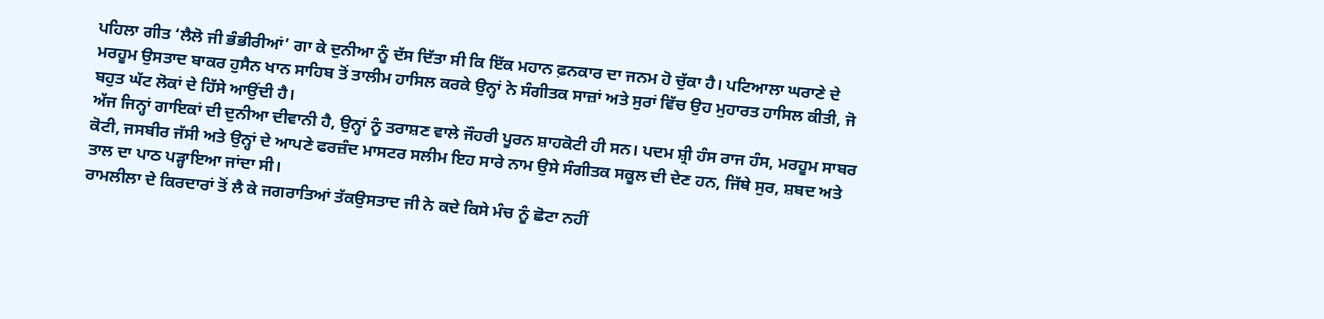ਪਹਿਲਾ ਗੀਤ ‘ਲੈਲੋ ਜੀ ਭੰਭੀਰੀਆਂ’ ਗਾ ਕੇ ਦੁਨੀਆ ਨੂੰ ਦੱਸ ਦਿੱਤਾ ਸੀ ਕਿ ਇੱਕ ਮਹਾਨ ਫ਼ਨਕਾਰ ਦਾ ਜਨਮ ਹੋ ਚੁੱਕਾ ਹੈ। ਪਟਿਆਲਾ ਘਰਾਣੇ ਦੇ ਮਰਹੂਮ ਉਸਤਾਦ ਬਾਕਰ ਹੁਸੈਨ ਖਾਨ ਸਾਹਿਬ ਤੋਂ ਤਾਲੀਮ ਹਾਸਿਲ ਕਰਕੇ ਉਨ੍ਹਾਂ ਨੇ ਸੰਗੀਤਕ ਸਾਜ਼ਾਂ ਅਤੇ ਸੁਰਾਂ ਵਿੱਚ ਉਹ ਮੁਹਾਰਤ ਹਾਸਿਲ ਕੀਤੀ, ਜੋ ਬਹੁਤ ਘੱਟ ਲੋਕਾਂ ਦੇ ਹਿੱਸੇ ਆਉਂਦੀ ਹੈ।
ਅੱਜ ਜਿਨ੍ਹਾਂ ਗਾਇਕਾਂ ਦੀ ਦੁਨੀਆ ਦੀਵਾਨੀ ਹੈ, ਉਨ੍ਹਾਂ ਨੂੰ ਤਰਾਸ਼ਣ ਵਾਲੇ ਜੌਹਰੀ ਪੂਰਨ ਸ਼ਾਹਕੋਟੀ ਹੀ ਸਨ। ਪਦਮ ਸ਼੍ਰੀ ਹੰਸ ਰਾਜ ਹੰਸ, ਮਰਹੂਮ ਸਾਬਰ ਕੋਟੀ, ਜਸਬੀਰ ਜੱਸੀ ਅਤੇ ਉਨ੍ਹਾਂ ਦੇ ਆਪਣੇ ਫਰਜ਼ੰਦ ਮਾਸਟਰ ਸਲੀਮ ਇਹ ਸਾਰੇ ਨਾਮ ਉਸੇ ਸੰਗੀਤਕ ਸਕੂਲ ਦੀ ਦੇਣ ਹਨ, ਜਿੱਥੇ ਸੁਰ, ਸ਼ਬਦ ਅਤੇ ਤਾਲ ਦਾ ਪਾਠ ਪੜ੍ਹਾਇਆ ਜਾਂਦਾ ਸੀ।
ਰਾਮਲੀਲਾ ਦੇ ਕਿਰਦਾਰਾਂ ਤੋਂ ਲੈ ਕੇ ਜਗਰਾਤਿਆਂ ਤੱਕਉਸਤਾਦ ਜੀ ਨੇ ਕਦੇ ਕਿਸੇ ਮੰਚ ਨੂੰ ਛੋਟਾ ਨਹੀਂ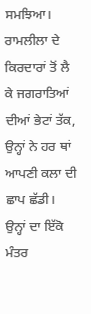ਸਮਝਿਆ। ਰਾਮਲੀਲਾ ਦੇ ਕਿਰਦਾਰਾਂ ਤੋਂ ਲੈ ਕੇ ਜਗਰਾਤਿਆਂ ਦੀਆਂ ਭੇਟਾਂ ਤੱਕ, ਉਨ੍ਹਾਂ ਨੇ ਹਰ ਥਾਂ ਆਪਣੀ ਕਲਾ ਦੀ ਛਾਪ ਛੱਡੀ। ਉਨ੍ਹਾਂ ਦਾ ਇੱਕੋ ਮੰਤਰ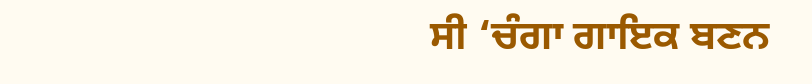ਸੀ ‘ਚੰਗਾ ਗਾਇਕ ਬਣਨ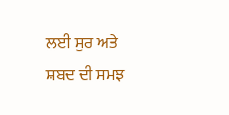ਲਈ ਸੁਰ ਅਤੇ ਸ਼ਬਦ ਦੀ ਸਮਝ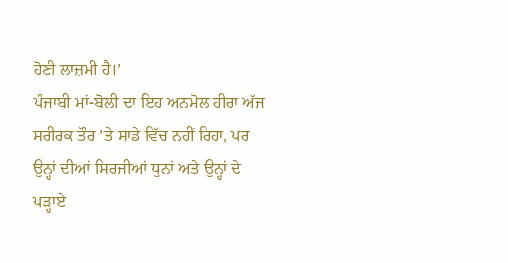ਹੋਣੀ ਲਾਜ਼ਮੀ ਹੈ।’
ਪੰਜਾਬੀ ਮਾਂ-ਬੋਲੀ ਦਾ ਇਹ ਅਨਮੋਲ ਹੀਰਾ ਅੱਜ ਸਰੀਰਕ ਤੌਰ ’ਤੇ ਸਾਡੇ ਵਿੱਚ ਨਹੀਂ ਰਿਹਾ, ਪਰ ਉਨ੍ਹਾਂ ਦੀਆਂ ਸਿਰਜੀਆਂ ਧੁਨਾਂ ਅਤੇ ਉਨ੍ਹਾਂ ਦੇ ਪੜ੍ਹਾਏ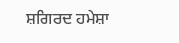ਸ਼ਗਿਰਦ ਹਮੇਸ਼ਾ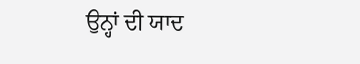ਉਨ੍ਹਾਂ ਦੀ ਯਾਦ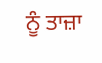ਨੂੰ ਤਾਜ਼ਾ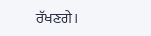ਰੱਖਣਗੇ।